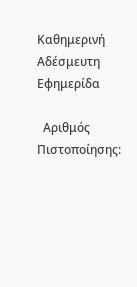Καθημερινή Αδέσμευτη Εφημερίδα

  Αριθμός Πιστοποίησης: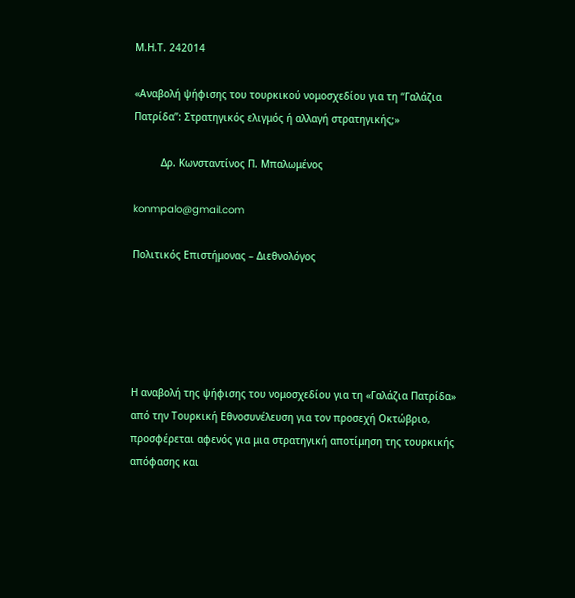Μ.Η.Τ. 242014

«Αναβολή ψήφισης του τουρκικού νομοσχεδίου για τη “Γαλάζια Πατρίδα”: Στρατηγικός ελιγμός ή αλλαγή στρατηγικής;»

         Δρ. Κωνσταντίνος Π. Μπαλωμένος

konmpalo@gmail.com

Πολιτικός Επιστήμονας – Διεθνολόγος





Η αναβολή της ψήφισης του νομοσχεδίου για τη «Γαλάζια Πατρίδα» από την Τουρκική Εθνοσυνέλευση για τον προσεχή Οκτώβριο, προσφέρεται αφενός για μια στρατηγική αποτίμηση της τουρκικής απόφασης και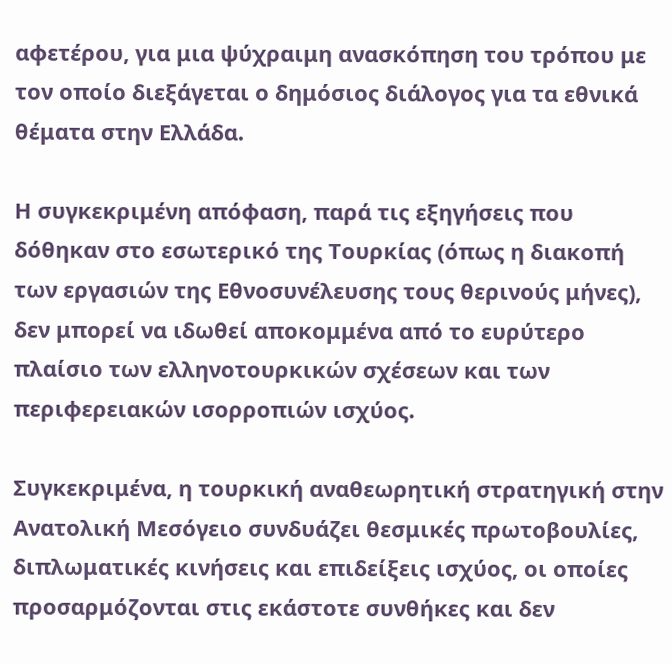αφετέρου, για μια ψύχραιμη ανασκόπηση του τρόπου με τον οποίο διεξάγεται ο δημόσιος διάλογος για τα εθνικά θέματα στην Ελλάδα.

Η συγκεκριμένη απόφαση, παρά τις εξηγήσεις που δόθηκαν στο εσωτερικό της Τουρκίας (όπως η διακοπή των εργασιών της Εθνοσυνέλευσης τους θερινούς μήνες), δεν μπορεί να ιδωθεί αποκομμένα από το ευρύτερο πλαίσιο των ελληνοτουρκικών σχέσεων και των περιφερειακών ισορροπιών ισχύος.

Συγκεκριμένα, η τουρκική αναθεωρητική στρατηγική στην Ανατολική Μεσόγειο συνδυάζει θεσμικές πρωτοβουλίες, διπλωματικές κινήσεις και επιδείξεις ισχύος, οι οποίες προσαρμόζονται στις εκάστοτε συνθήκες και δεν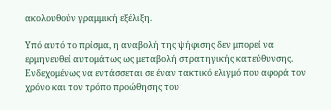ακολουθούν γραμμική εξέλιξη.

Υπό αυτό το πρίσμα, η αναβολή της ψήφισης δεν μπορεί να ερμηνευθεί αυτομάτως ως μεταβολή στρατηγικής κατεύθυνσης. Ενδεχομένως να εντάσσεται σε έναν τακτικό ελιγμό που αφορά τον χρόνο και τον τρόπο προώθησης του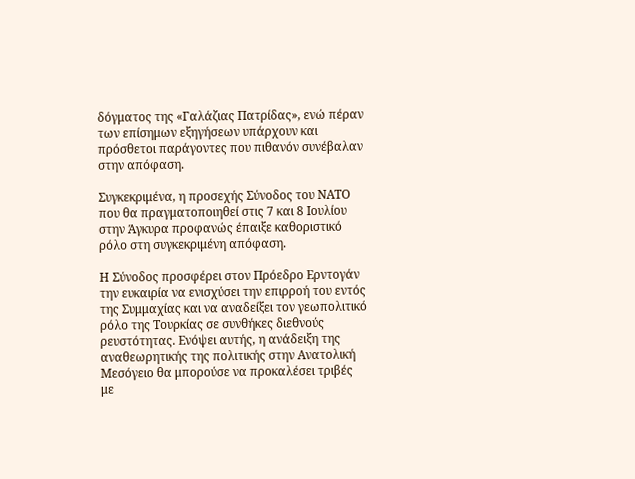δόγματος της «Γαλάζιας Πατρίδας», ενώ πέραν των επίσημων εξηγήσεων υπάρχουν και πρόσθετοι παράγοντες που πιθανόν συνέβαλαν στην απόφαση.

Συγκεκριμένα, η προσεχής Σύνοδος του ΝΑΤΟ που θα πραγματοποιηθεί στις 7 και 8 Ιουλίου στην Άγκυρα προφανώς έπαιξε καθοριστικό ρόλο στη συγκεκριμένη απόφαση.

Η Σύνοδος προσφέρει στον Πρόεδρο Ερντογάν την ευκαιρία να ενισχύσει την επιρροή του εντός της Συμμαχίας και να αναδείξει τον γεωπολιτικό ρόλο της Τουρκίας σε συνθήκες διεθνούς ρευστότητας. Ενόψει αυτής, η ανάδειξη της αναθεωρητικής της πολιτικής στην Ανατολική Μεσόγειο θα μπορούσε να προκαλέσει τριβές με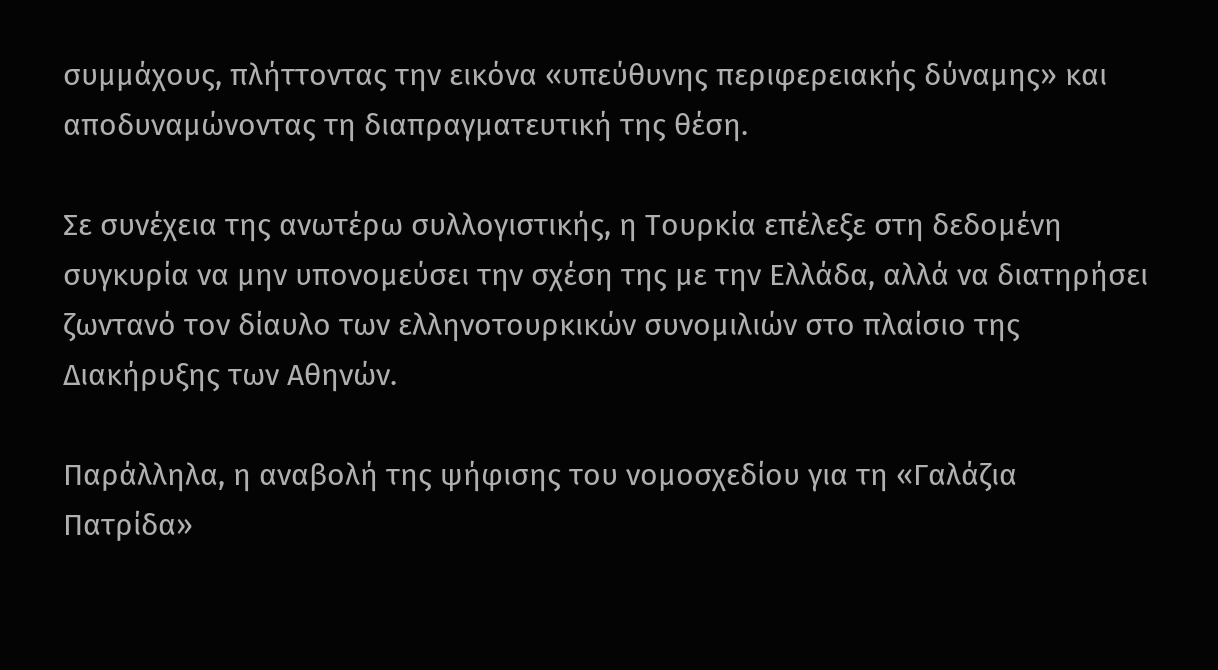συμμάχους, πλήττοντας την εικόνα «υπεύθυνης περιφερειακής δύναμης» και αποδυναμώνοντας τη διαπραγματευτική της θέση.

Σε συνέχεια της ανωτέρω συλλογιστικής, η Τουρκία επέλεξε στη δεδομένη συγκυρία να μην υπονομεύσει την σχέση της με την Ελλάδα, αλλά να διατηρήσει ζωντανό τον δίαυλο των ελληνοτουρκικών συνομιλιών στο πλαίσιο της Διακήρυξης των Αθηνών.

Παράλληλα, η αναβολή της ψήφισης του νομοσχεδίου για τη «Γαλάζια Πατρίδα»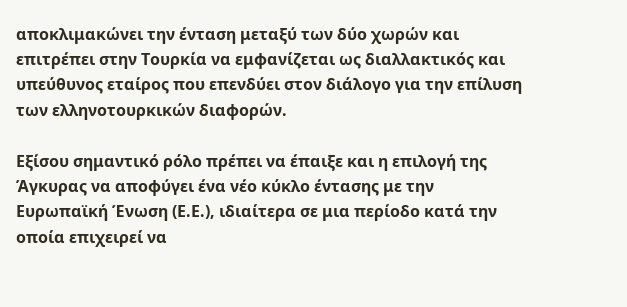αποκλιμακώνει την ένταση μεταξύ των δύο χωρών και επιτρέπει στην Τουρκία να εμφανίζεται ως διαλλακτικός και υπεύθυνος εταίρος που επενδύει στον διάλογο για την επίλυση των ελληνοτουρκικών διαφορών.

Εξίσου σημαντικό ρόλο πρέπει να έπαιξε και η επιλογή της Άγκυρας να αποφύγει ένα νέο κύκλο έντασης με την Ευρωπαϊκή Ένωση (Ε.Ε.), ιδιαίτερα σε μια περίοδο κατά την οποία επιχειρεί να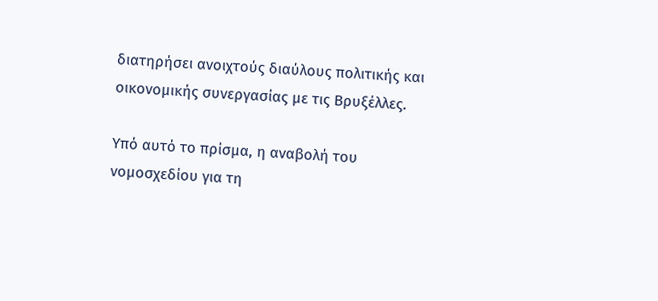διατηρήσει ανοιχτούς διαύλους πολιτικής και οικονομικής συνεργασίας με τις Βρυξέλλες.

Υπό αυτό το πρίσμα, η αναβολή του νομοσχεδίου για τη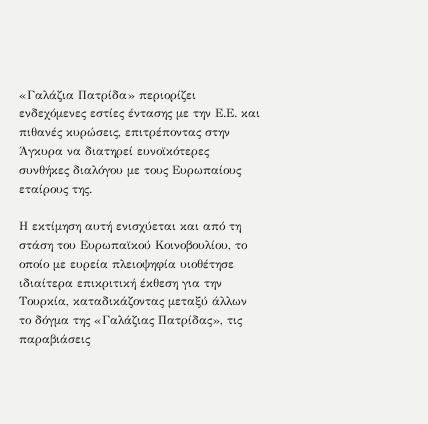«Γαλάζια Πατρίδα» περιορίζει ενδεχόμενες εστίες έντασης με την Ε.Ε. και πιθανές κυρώσεις, επιτρέποντας στην Άγκυρα να διατηρεί ευνοϊκότερες συνθήκες διαλόγου με τους Ευρωπαίους εταίρους της.

Η εκτίμηση αυτή ενισχύεται και από τη στάση του Ευρωπαϊκού Κοινοβουλίου, το οποίο με ευρεία πλειοψηφία υιοθέτησε ιδιαίτερα επικριτική έκθεση για την Τουρκία, καταδικάζοντας μεταξύ άλλων το δόγμα της «Γαλάζιας Πατρίδας», τις παραβιάσεις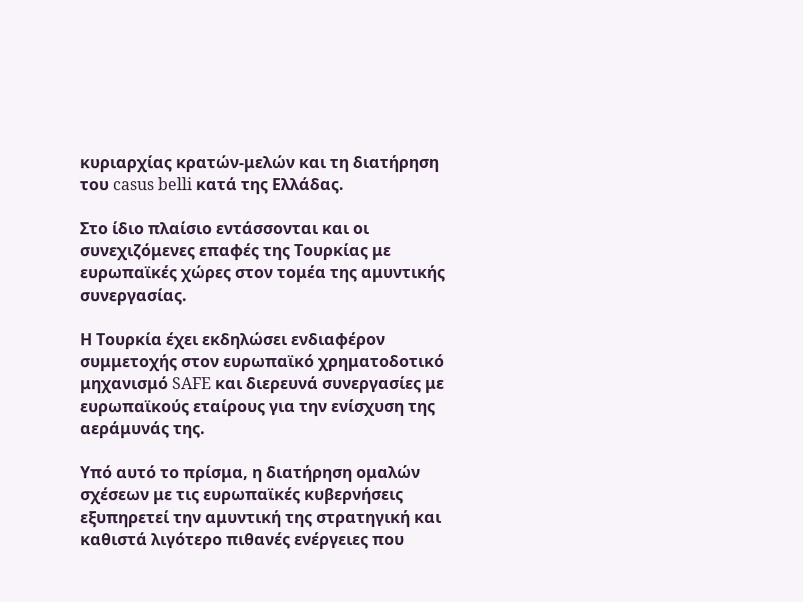κυριαρχίας κρατών-μελών και τη διατήρηση του casus belli κατά της Ελλάδας.

Στο ίδιο πλαίσιο εντάσσονται και οι συνεχιζόμενες επαφές της Τουρκίας με ευρωπαϊκές χώρες στον τομέα της αμυντικής συνεργασίας.

Η Τουρκία έχει εκδηλώσει ενδιαφέρον συμμετοχής στον ευρωπαϊκό χρηματοδοτικό μηχανισμό SAFE και διερευνά συνεργασίες με ευρωπαϊκούς εταίρους για την ενίσχυση της αεράμυνάς της.

Υπό αυτό το πρίσμα, η διατήρηση ομαλών σχέσεων με τις ευρωπαϊκές κυβερνήσεις εξυπηρετεί την αμυντική της στρατηγική και καθιστά λιγότερο πιθανές ενέργειες που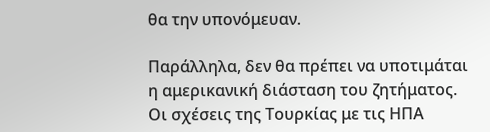θα την υπονόμευαν.

Παράλληλα, δεν θα πρέπει να υποτιμάται η αμερικανική διάσταση του ζητήματος. Οι σχέσεις της Τουρκίας με τις ΗΠΑ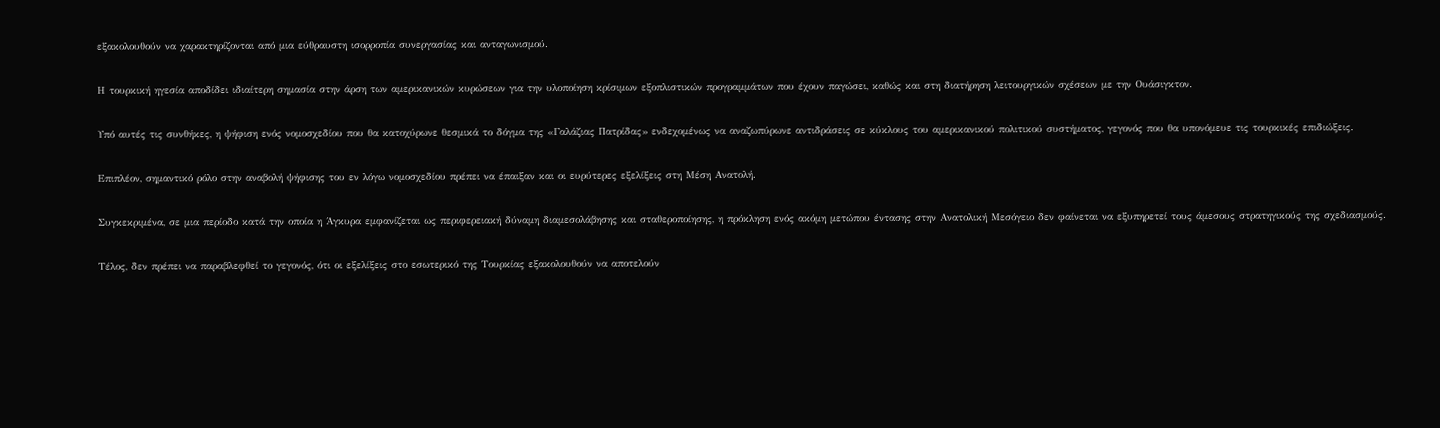εξακολουθούν να χαρακτηρίζονται από μια εύθραυστη ισορροπία συνεργασίας και ανταγωνισμού.

Η τουρκική ηγεσία αποδίδει ιδιαίτερη σημασία στην άρση των αμερικανικών κυρώσεων για την υλοποίηση κρίσιμων εξοπλιστικών προγραμμάτων που έχουν παγώσει, καθώς και στη διατήρηση λειτουργικών σχέσεων με την Ουάσιγκτον.

Υπό αυτές τις συνθήκες, η ψήφιση ενός νομοσχεδίου που θα κατοχύρωνε θεσμικά το δόγμα της «Γαλάζιας Πατρίδας» ενδεχομένως να αναζωπύρωνε αντιδράσεις σε κύκλους του αμερικανικού πολιτικού συστήματος, γεγονός που θα υπονόμευε τις τουρκικές επιδιώξεις.

Επιπλέον, σημαντικό ρόλο στην αναβολή ψήφισης του εν λόγω νομοσχεδίου πρέπει να έπαιξαν και οι ευρύτερες εξελίξεις στη Μέση Ανατολή.

Συγκεκριμένα, σε μια περίοδο κατά την οποία η Άγκυρα εμφανίζεται ως περιφερειακή δύναμη διαμεσολάβησης και σταθεροποίησης, η πρόκληση ενός ακόμη μετώπου έντασης στην Ανατολική Μεσόγειο δεν φαίνεται να εξυπηρετεί τους άμεσους στρατηγικούς της σχεδιασμούς.

Τέλος, δεν πρέπει να παραβλεφθεί το γεγονός, ότι οι εξελίξεις στο εσωτερικό της Τουρκίας εξακολουθούν να αποτελούν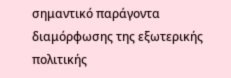σημαντικό παράγοντα διαμόρφωσης της εξωτερικής πολιτικής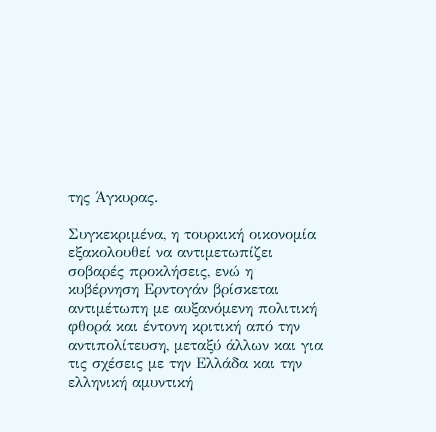της Άγκυρας.

Συγκεκριμένα, η τουρκική οικονομία εξακολουθεί να αντιμετωπίζει σοβαρές προκλήσεις, ενώ η κυβέρνηση Ερντογάν βρίσκεται αντιμέτωπη με αυξανόμενη πολιτική φθορά και έντονη κριτική από την αντιπολίτευση, μεταξύ άλλων και για τις σχέσεις με την Ελλάδα και την ελληνική αμυντική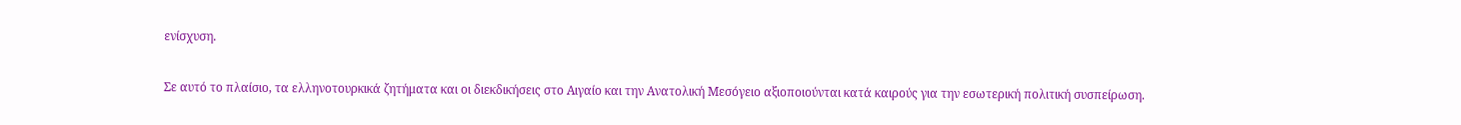ενίσχυση.

Σε αυτό το πλαίσιο, τα ελληνοτουρκικά ζητήματα και οι διεκδικήσεις στο Αιγαίο και την Ανατολική Μεσόγειο αξιοποιούνται κατά καιρούς για την εσωτερική πολιτική συσπείρωση.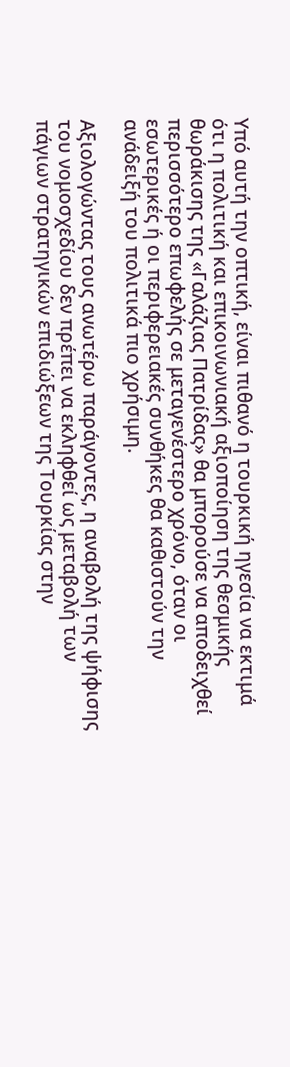Υπό αυτή την οπτική, είναι πιθανό η τουρκική ηγεσία να εκτιμά ότι η πολιτική και επικοινωνιακή αξιοποίηση της θεσμικής θωράκισης της «Γαλάζιας Πατρίδας» θα μπορούσε να αποδειχθεί περισσότερο επωφελής σε μεταγενέστερο χρόνο, όταν οι εσωτερικές ή οι περιφερειακές συνθήκες θα καθιστούν την ανάδειξή του πολιτικά πιο χρήσιμη.

Αξιολογώντας τους ανωτέρω παράγοντες, η αναβολή της ψήφισης του νομοσχεδίου δεν πρέπει να εκληφθεί ως μεταβολή των πάγιων στρατηγικών επιδιώξεων της Τουρκίας στην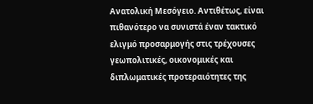Ανατολική Μεσόγειο. Αντιθέτως, είναι πιθανότερο να συνιστά έναν τακτικό ελιγμό προσαρμογής στις τρέχουσες γεωπολιτικές, οικονομικές και διπλωματικές προτεραιότητες της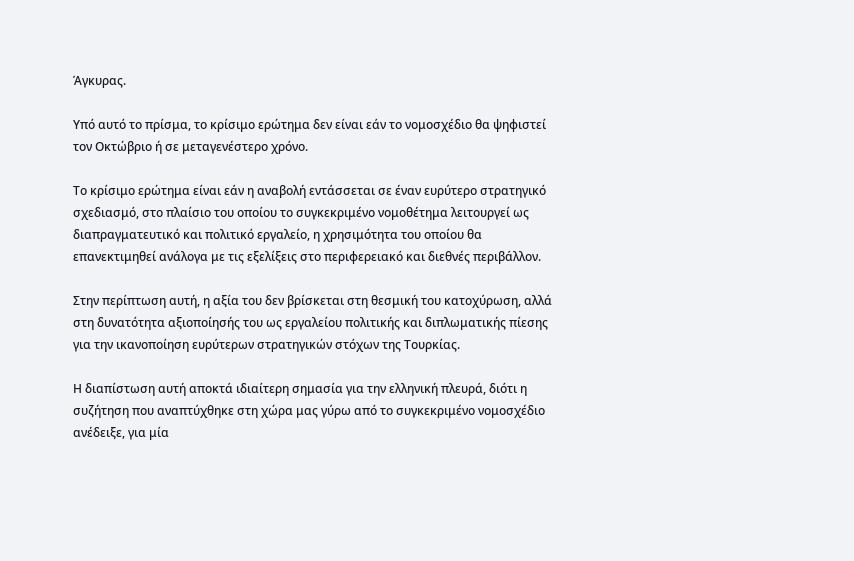Άγκυρας.

Υπό αυτό το πρίσμα, το κρίσιμο ερώτημα δεν είναι εάν το νομοσχέδιο θα ψηφιστεί τον Οκτώβριο ή σε μεταγενέστερο χρόνο.

Το κρίσιμο ερώτημα είναι εάν η αναβολή εντάσσεται σε έναν ευρύτερο στρατηγικό σχεδιασμό, στο πλαίσιο του οποίου το συγκεκριμένο νομοθέτημα λειτουργεί ως διαπραγματευτικό και πολιτικό εργαλείο, η χρησιμότητα του οποίου θα επανεκτιμηθεί ανάλογα με τις εξελίξεις στο περιφερειακό και διεθνές περιβάλλον.

Στην περίπτωση αυτή, η αξία του δεν βρίσκεται στη θεσμική του κατοχύρωση, αλλά στη δυνατότητα αξιοποίησής του ως εργαλείου πολιτικής και διπλωματικής πίεσης για την ικανοποίηση ευρύτερων στρατηγικών στόχων της Τουρκίας.

Η διαπίστωση αυτή αποκτά ιδιαίτερη σημασία για την ελληνική πλευρά, διότι η συζήτηση που αναπτύχθηκε στη χώρα μας γύρω από το συγκεκριμένο νομοσχέδιο ανέδειξε, για μία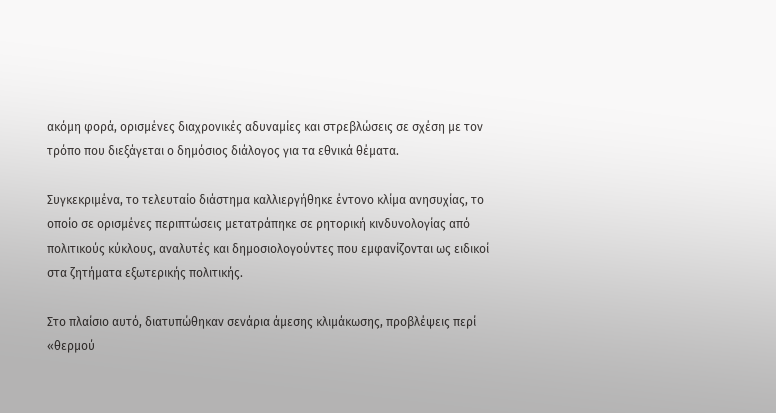ακόμη φορά, ορισμένες διαχρονικές αδυναμίες και στρεβλώσεις σε σχέση με τον τρόπο που διεξάγεται ο δημόσιος διάλογος για τα εθνικά θέματα.

Συγκεκριμένα, το τελευταίο διάστημα καλλιεργήθηκε έντονο κλίμα ανησυχίας, το οποίο σε ορισμένες περιπτώσεις μετατράπηκε σε ρητορική κινδυνολογίας από πολιτικούς κύκλους, αναλυτές και δημοσιολογούντες που εμφανίζονται ως ειδικοί στα ζητήματα εξωτερικής πολιτικής.

Στο πλαίσιο αυτό, διατυπώθηκαν σενάρια άμεσης κλιμάκωσης, προβλέψεις περί «θερμού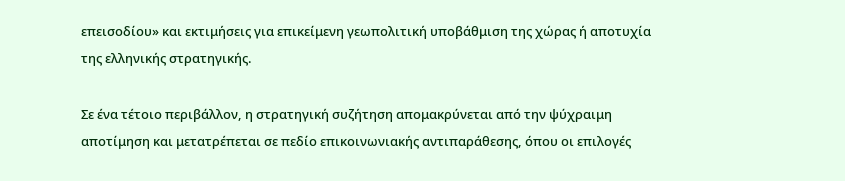επεισοδίου» και εκτιμήσεις για επικείμενη γεωπολιτική υποβάθμιση της χώρας ή αποτυχία της ελληνικής στρατηγικής.

Σε ένα τέτοιο περιβάλλον, η στρατηγική συζήτηση απομακρύνεται από την ψύχραιμη αποτίμηση και μετατρέπεται σε πεδίο επικοινωνιακής αντιπαράθεσης, όπου οι επιλογές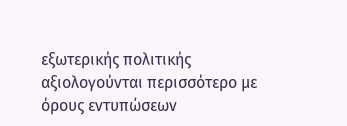εξωτερικής πολιτικής αξιολογούνται περισσότερο με όρους εντυπώσεων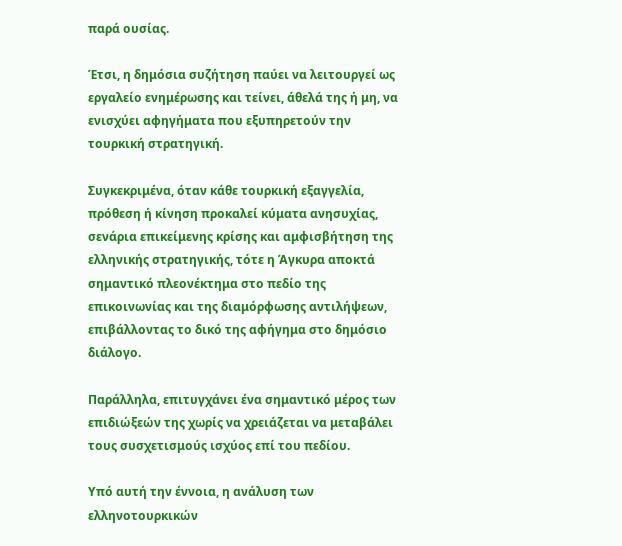παρά ουσίας.

Έτσι, η δημόσια συζήτηση παύει να λειτουργεί ως εργαλείο ενημέρωσης και τείνει, άθελά της ή μη, να ενισχύει αφηγήματα που εξυπηρετούν την τουρκική στρατηγική.

Συγκεκριμένα, όταν κάθε τουρκική εξαγγελία, πρόθεση ή κίνηση προκαλεί κύματα ανησυχίας, σενάρια επικείμενης κρίσης και αμφισβήτηση της ελληνικής στρατηγικής, τότε η Άγκυρα αποκτά σημαντικό πλεονέκτημα στο πεδίο της επικοινωνίας και της διαμόρφωσης αντιλήψεων, επιβάλλοντας το δικό της αφήγημα στο δημόσιο διάλογο.

Παράλληλα, επιτυγχάνει ένα σημαντικό μέρος των επιδιώξεών της χωρίς να χρειάζεται να μεταβάλει τους συσχετισμούς ισχύος επί του πεδίου.

Υπό αυτή την έννοια, η ανάλυση των ελληνοτουρκικών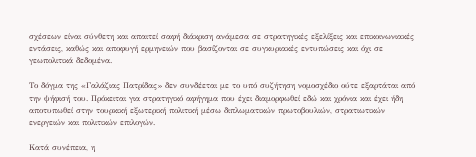σχέσεων είναι σύνθετη και απαιτεί σαφή διάκριση ανάμεσα σε στρατηγικές εξελίξεις και επικοινωνιακές εντάσεις, καθώς και αποφυγή ερμηνειών που βασίζονται σε συγκυριακές εντυπώσεις και όχι σε γεωπολιτικά δεδομένα.

Το δόγμα της «Γαλάζιας Πατρίδας» δεν συνδέεται με το υπό συζήτηση νομοσχέδιο ούτε εξαρτάται από την ψήφισή του. Πρόκειται για στρατηγικό αφήγημα που έχει διαμορφωθεί εδώ και χρόνια και έχει ήδη αποτυπωθεί στην τουρκική εξωτερική πολιτική μέσω διπλωματικών πρωτοβουλιών, στρατιωτικών ενεργειών και πολιτικών επιλογών.

Κατά συνέπεια, η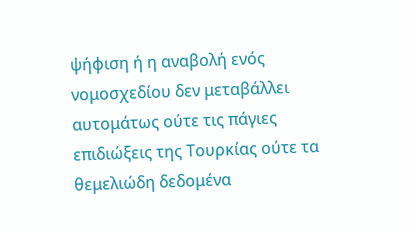ψήφιση ή η αναβολή ενός νομοσχεδίου δεν μεταβάλλει αυτομάτως ούτε τις πάγιες επιδιώξεις της Τουρκίας ούτε τα θεμελιώδη δεδομένα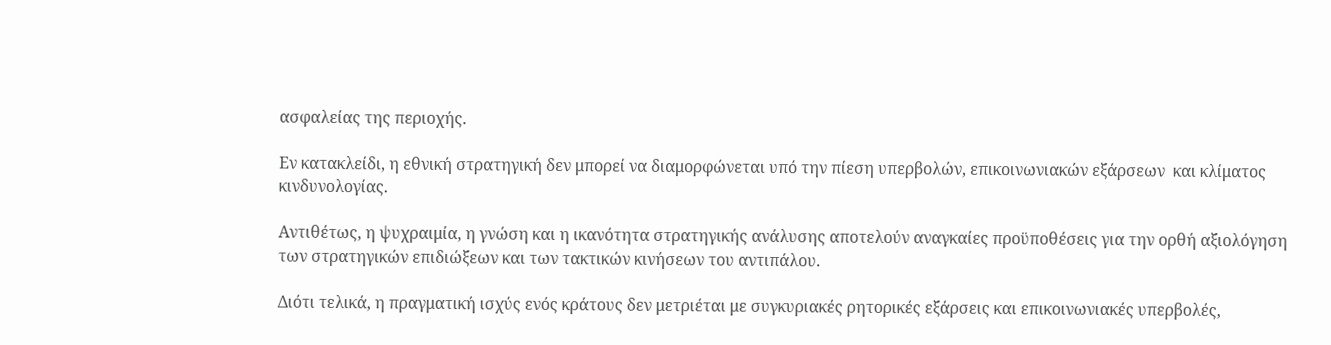ασφαλείας της περιοχής.

Εν κατακλείδι, η εθνική στρατηγική δεν μπορεί να διαμορφώνεται υπό την πίεση υπερβολών, επικοινωνιακών εξάρσεων  και κλίματος κινδυνολογίας.

Αντιθέτως, η ψυχραιμία, η γνώση και η ικανότητα στρατηγικής ανάλυσης αποτελούν αναγκαίες προϋποθέσεις για την ορθή αξιολόγηση των στρατηγικών επιδιώξεων και των τακτικών κινήσεων του αντιπάλου.

Διότι τελικά, η πραγματική ισχύς ενός κράτους δεν μετριέται με συγκυριακές ρητορικές εξάρσεις και επικοινωνιακές υπερβολές,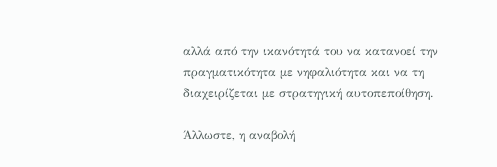αλλά από την ικανότητά του να κατανοεί την πραγματικότητα με νηφαλιότητα και να τη διαχειρίζεται με στρατηγική αυτοπεποίθηση.

Άλλωστε, η αναβολή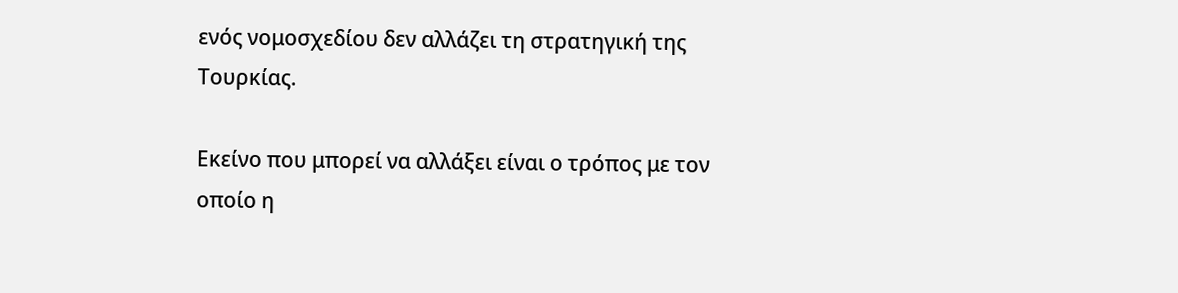ενός νομοσχεδίου δεν αλλάζει τη στρατηγική της Τουρκίας.

Εκείνο που μπορεί να αλλάξει είναι ο τρόπος με τον οποίο η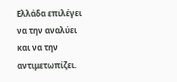Ελλάδα επιλέγει να την αναλύει και να την αντιμετωπίζει.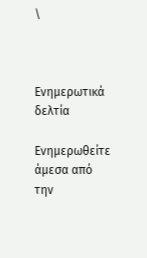\



Ενημερωτικά δελτία

Ενημερωθείτε άμεσα από την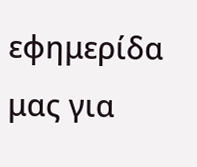εφημερίδα μας για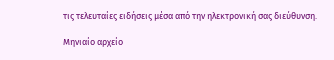τις τελευταίες ειδήσεις μέσα από την ηλεκτρονική σας διεύθυνση.

Μηνιαίο αρχείο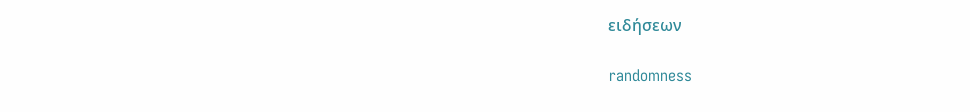ειδήσεων

randomness